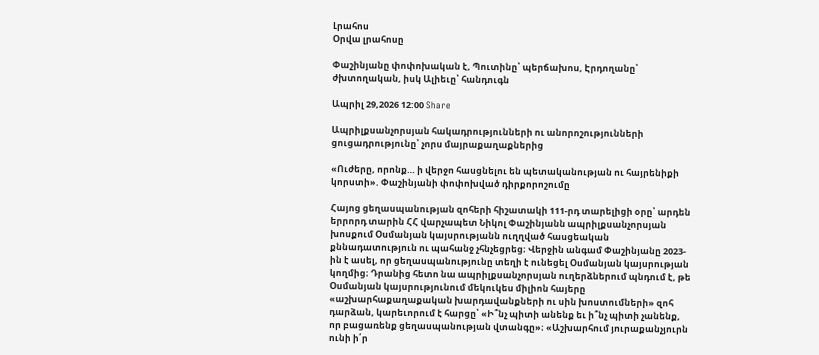Լրահոս
Օրվա լրահոսը

Փաշինյանը փոփոխական է, Պուտինը՝ պերճախոս, Էրդողանը՝ ժխտողական, իսկ Ալիեւը՝ հանդուգն

Ապրիլ 29,2026 12:00 Share

Ապրիլքսանչորսյան հակադրությունների ու անորոշությունների ցուցադրությունը՝ չորս մայրաքաղաքներից

«Ուժերը, որոնք… ի վերջո հասցնելու են պետականության ու հայրենիքի կորստի». Փաշինյանի փոփոխված դիրքորոշումը

Հայոց ցեղասպանության զոհերի հիշատակի 111-րդ տարելիցի օրը՝ արդեն երրորդ տարին ՀՀ վարչապետ Նիկոլ Փաշինյանն ապրիլքսանչորսյան խոսքում Օսմանյան կայսրությանն ուղղված հասցեական քննադատություն ու պահանջ չհնչեցրեց։ Վերջին անգամ Փաշինյանը 2023-ին է ասել, որ ցեղասպանությունը տեղի է ունեցել Օսմանյան կայսրության կողմից։ Դրանից հետո նա ապրիլքսանչորսյան ուղերձներում պնդում է, թե Օսմանյան կայսրությունում մեկուկես միլիոն հայերը «աշխարհաքաղաքական խարդավանքների ու սին խոստումների» զոհ դարձան, կարեւորում է հարցը՝ «Ի՞նչ պիտի անենք եւ ի՞նչ պիտի չանենք, որ բացառենք ցեղասպանության վտանգը»։ «Աշխարհում յուրաքանչյուրն ունի ի՛ր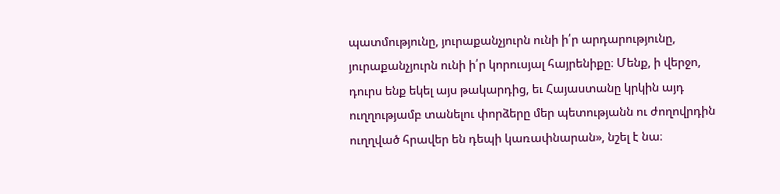պատմությունը, յուրաքանչյուրն ունի ի՛ր արդարությունը, յուրաքանչյուրն ունի ի՛ր կորուսյալ հայրենիքը։ Մենք, ի վերջո, դուրս ենք եկել այս թակարդից, եւ Հայաստանը կրկին այդ ուղղությամբ տանելու փորձերը մեր պետությանն ու ժողովրդին ուղղված հրավեր են դեպի կառափնարան», նշել է նա։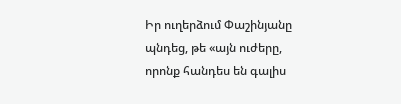Իր ուղերձում Փաշինյանը պնդեց, թե «այն ուժերը, որոնք հանդես են գալիս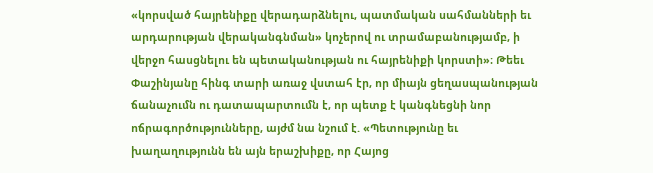«կորսված հայրենիքը վերադարձնելու, պատմական սահմանների եւ արդարության վերականգնման» կոչերով ու տրամաբանությամբ, ի վերջո հասցնելու են պետականության ու հայրենիքի կորստի»։ Թեեւ Փաշինյանը հինգ տարի առաջ վստահ էր, որ միայն ցեղասպանության ճանաչումն ու դատապարտումն է, որ պետք է կանգնեցնի նոր ոճրագործությունները, այժմ նա նշում է. «Պետությունը եւ խաղաղությունն են այն երաշխիքը, որ Հայոց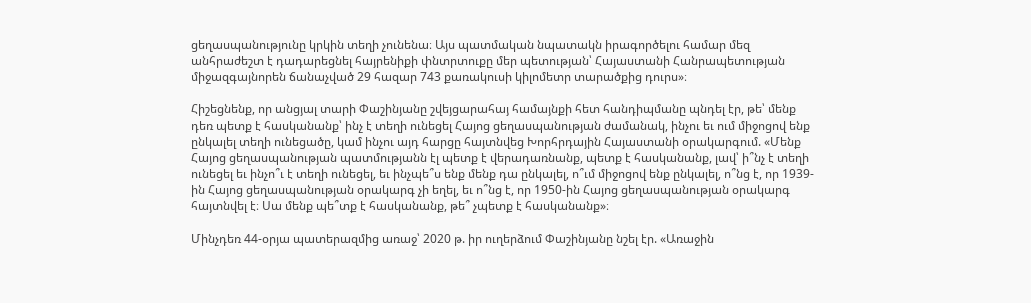ցեղասպանությունը կրկին տեղի չունենա։ Այս պատմական նպատակն իրագործելու համար մեզ անհրաժեշտ է դադարեցնել հայրենիքի փնտրտուքը մեր պետության՝ Հայաստանի Հանրապետության միջազգայնորեն ճանաչված 29 հազար 743 քառակուսի կիլոմետր տարածքից դուրս»։

Հիշեցնենք, որ անցյալ տարի Փաշինյանը շվեյցարահայ համայնքի հետ հանդիպմանը պնդել էր, թե՝ մենք դեռ պետք է հասկանանք՝ ինչ է տեղի ունեցել Հայոց ցեղասպանության ժամանակ, ինչու եւ ում միջոցով ենք ընկալել տեղի ունեցածը, կամ ինչու այդ հարցը հայտնվեց Խորհրդային Հայաստանի օրակարգում. «Մենք Հայոց ցեղասպանության պատմությանն էլ պետք է վերադառնանք, պետք է հասկանանք, լավ՝ ի՞նչ է տեղի ունեցել եւ ինչո՞ւ է տեղի ունեցել, եւ ինչպե՞ս ենք մենք դա ընկալել, ո՞ւմ միջոցով ենք ընկալել, ո՞նց է, որ 1939-ին Հայոց ցեղասպանության օրակարգ չի եղել, եւ ո՞նց է, որ 1950-ին Հայոց ցեղասպանության օրակարգ հայտնվել է։ Սա մենք պե՞տք է հասկանանք, թե՞ չպետք է հասկանանք»։

Մինչդեռ 44-օրյա պատերազմից առաջ՝ 2020 թ. իր ուղերձում Փաշինյանը նշել էր. «Առաջին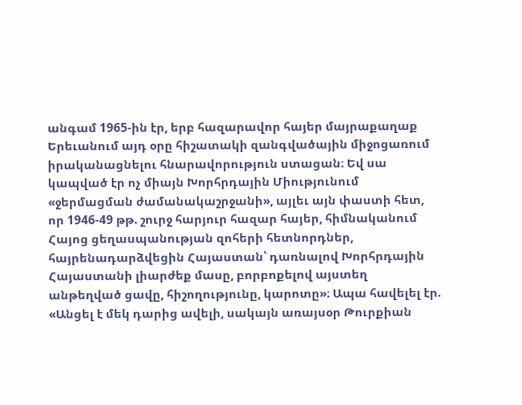անգամ 1965-ին էր, երբ հազարավոր հայեր մայրաքաղաք Երեւանում այդ օրը հիշատակի զանգվածային միջոցառում իրականացնելու հնարավորություն ստացան։ Եվ սա կապված էր ոչ միայն Խորհրդային Միությունում «ջերմացման ժամանակաշրջանի», այլեւ այն փաստի հետ, որ 1946-49 թթ. շուրջ հարյուր հազար հայեր, հիմնականում Հայոց ցեղասպանության զոհերի հետնորդներ, հայրենադարձվեցին Հայաստան՝ դառնալով Խորհրդային Հայաստանի լիարժեք մասը, բորբոքելով այստեղ անթեղված ցավը, հիշողությունը, կարոտը»։ Ապա հավելել էր. «Անցել է մեկ դարից ավելի, սակայն առայսօր Թուրքիան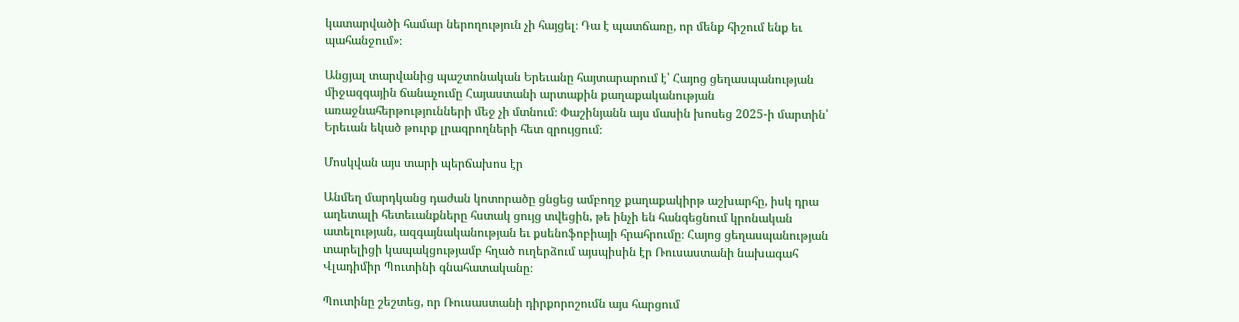կատարվածի համար ներողություն չի հայցել։ Դա է պատճառը, որ մենք հիշում ենք եւ պահանջում»։

Անցյալ տարվանից պաշտոնական Երեւանը հայտարարում է՝ Հայոց ցեղասպանության միջազգային ճանաչումը Հայաստանի արտաքին քաղաքականության առաջնահերթությունների մեջ չի մտնում։ Փաշինյանն այս մասին խոսեց 2025-ի մարտին՝ Երեւան եկած թուրք լրագրողների հետ զրույցում։

Մոսկվան այս տարի պերճախոս էր

Անմեղ մարդկանց դաժան կոտորածը ցնցեց ամբողջ քաղաքակիրթ աշխարհը, իսկ դրա աղետալի հետեւանքները հստակ ցույց տվեցին, թե ինչի են հանգեցնում կրոնական ատելության, ազգայնականության եւ քսենոֆոբիայի հրահրումը։ Հայոց ցեղասպանության տարելիցի կապակցությամբ հղած ուղերձում այսպիսին էր Ռուսաստանի նախագահ Վլադիմիր Պուտինի գնահատականը։

Պուտինը շեշտեց, որ Ռուսաստանի դիրքորոշումն այս հարցում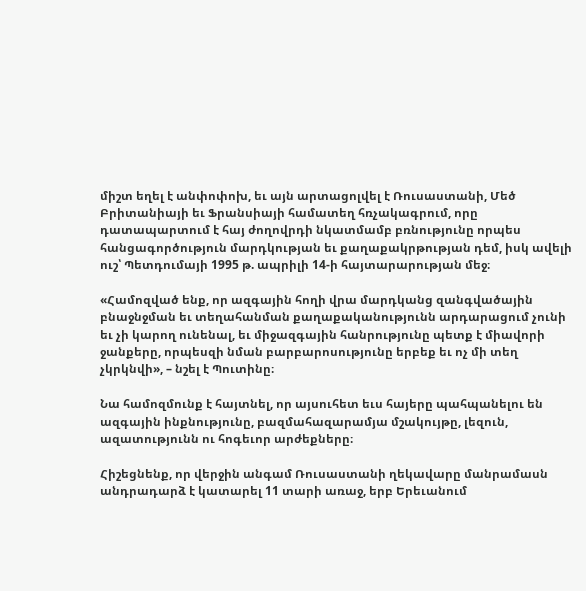միշտ եղել է անփոփոխ, եւ այն արտացոլվել է Ռուսաստանի, Մեծ Բրիտանիայի եւ Ֆրանսիայի համատեղ հռչակագրում, որը դատապարտում է հայ ժողովրդի նկատմամբ բռնությունը որպես հանցագործություն մարդկության եւ քաղաքակրթության դեմ, իսկ ավելի ուշ՝ Պետդումայի 1995 թ. ապրիլի 14-ի հայտարարության մեջ։

«Համոզված ենք, որ ազգային հողի վրա մարդկանց զանգվածային բնաջնջման եւ տեղահանման քաղաքականությունն արդարացում չունի եւ չի կարող ունենալ, եւ միջազգային հանրությունը պետք է միավորի ջանքերը, որպեսզի նման բարբարոսությունը երբեք եւ ոչ մի տեղ չկրկնվի», – նշել է Պուտինը։

Նա համոզմունք է հայտնել, որ այսուհետ եւս հայերը պահպանելու են ազգային ինքնությունը, բազմահազարամյա մշակույթը, լեզուն, ազատությունն ու հոգեւոր արժեքները։

Հիշեցնենք, որ վերջին անգամ Ռուսաստանի ղեկավարը մանրամասն անդրադարձ է կատարել 11 տարի առաջ, երբ Երեւանում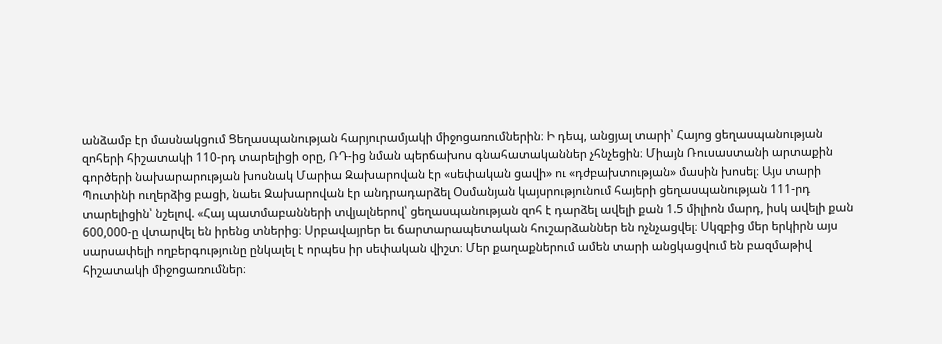անձամբ էր մասնակցում Ցեղասպանության հարյուրամյակի միջոցառումներին։ Ի դեպ, անցյալ տարի՝ Հայոց ցեղասպանության զոհերի հիշատակի 110-րդ տարելիցի օրը, ՌԴ-ից նման պերճախոս գնահատականներ չհնչեցին։ Միայն Ռուսաստանի արտաքին գործերի նախարարության խոսնակ Մարիա Զախարովան էր «սեփական ցավի» ու «դժբախտության» մասին խոսել։ Այս տարի Պուտինի ուղերձից բացի, նաեւ Զախարովան էր անդրադարձել Օսմանյան կայսրությունում հայերի ցեղասպանության 111-րդ տարելիցին՝ նշելով. «Հայ պատմաբանների տվյալներով՝ ցեղասպանության զոհ է դարձել ավելի քան 1.5 միլիոն մարդ, իսկ ավելի քան 600,000-ը վտարվել են իրենց տներից։ Սրբավայրեր եւ ճարտարապետական հուշարձաններ են ոչնչացվել։ Սկզբից մեր երկիրն այս սարսափելի ողբերգությունը ընկալել է որպես իր սեփական վիշտ։ Մեր քաղաքներում ամեն տարի անցկացվում են բազմաթիվ հիշատակի միջոցառումներ։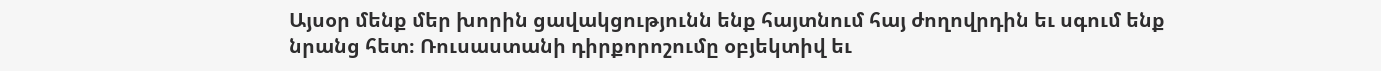Այսօր մենք մեր խորին ցավակցությունն ենք հայտնում հայ ժողովրդին եւ սգում ենք նրանց հետ։ Ռուսաստանի դիրքորոշումը օբյեկտիվ եւ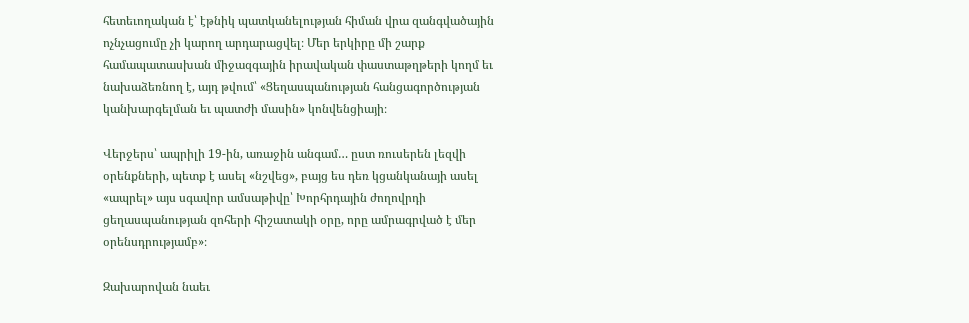հետեւողական է՝ էթնիկ պատկանելության հիման վրա զանգվածային ոչնչացումը չի կարող արդարացվել։ Մեր երկիրը մի շարք համապատասխան միջազգային իրավական փաստաթղթերի կողմ եւ նախաձեռնող է, այդ թվում՝ «Ցեղասպանության հանցագործության կանխարգելման եւ պատժի մասին» կոնվենցիայի։

Վերջերս՝ ապրիլի 19-ին, առաջին անգամ… ըստ ռուսերեն լեզվի օրենքների, պետք է ասել «նշվեց», բայց ես դեռ կցանկանայի ասել «ապրել» այս սգավոր ամսաթիվը՝ Խորհրդային ժողովրդի ցեղասպանության զոհերի հիշատակի օրը, որը ամրագրված է մեր օրենսդրությամբ»։

Զախարովան նաեւ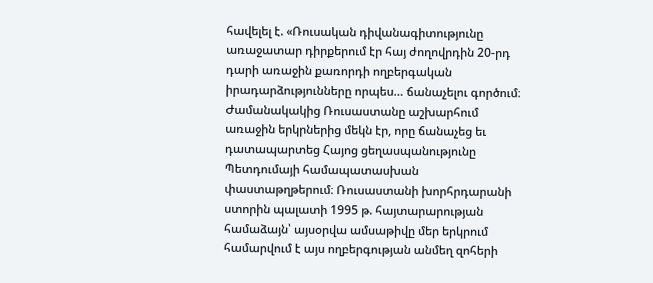հավելել է. «Ռուսական դիվանագիտությունը առաջատար դիրքերում էր հայ ժողովրդին 20-րդ դարի առաջին քառորդի ողբերգական իրադարձությունները որպես… ճանաչելու գործում։ Ժամանակակից Ռուսաստանը աշխարհում առաջին երկրներից մեկն էր, որը ճանաչեց եւ դատապարտեց Հայոց ցեղասպանությունը Պետդումայի համապատասխան փաստաթղթերում։ Ռուսաստանի խորհրդարանի ստորին պալատի 1995 թ. հայտարարության համաձայն՝ այսօրվա ամսաթիվը մեր երկրում համարվում է այս ողբերգության անմեղ զոհերի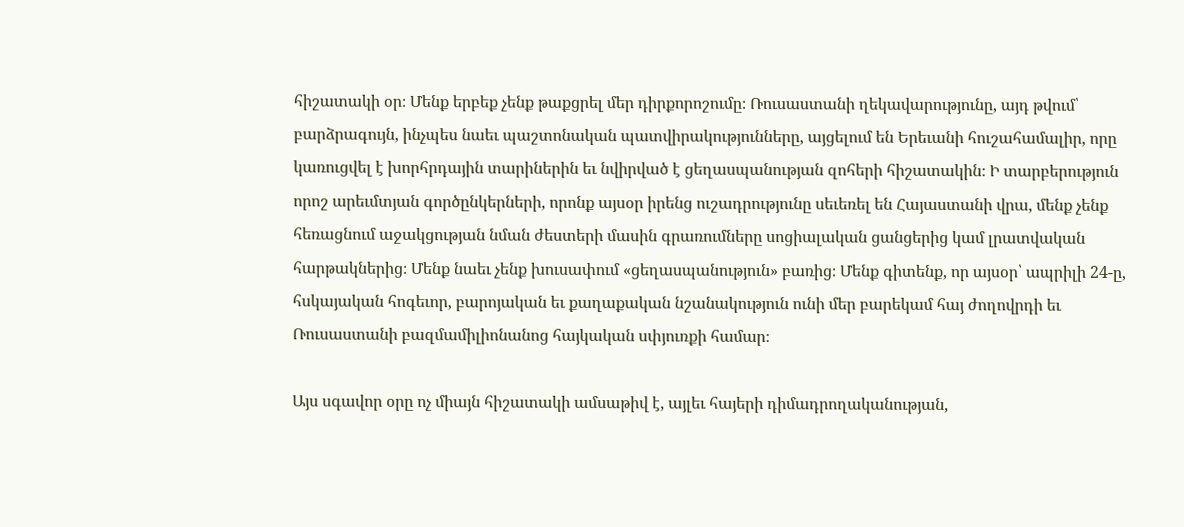հիշատակի օր։ Մենք երբեք չենք թաքցրել մեր դիրքորոշումը։ Ռուսաստանի ղեկավարությունը, այդ թվում՝ բարձրագույն, ինչպես նաեւ պաշտոնական պատվիրակությունները, այցելում են Երեւանի հուշահամալիր, որը կառուցվել է խորհրդային տարիներին եւ նվիրված է ցեղասպանության զոհերի հիշատակին։ Ի տարբերություն որոշ արեւմտյան գործընկերների, որոնք այսօր իրենց ուշադրությունը սեւեռել են Հայաստանի վրա, մենք չենք հեռացնում աջակցության նման ժեստերի մասին գրառումները սոցիալական ցանցերից կամ լրատվական հարթակներից։ Մենք նաեւ չենք խուսափում «ցեղասպանություն» բառից։ Մենք գիտենք, որ այսօր՝ ապրիլի 24-ը, հսկայական հոգեւոր, բարոյական եւ քաղաքական նշանակություն ունի մեր բարեկամ հայ ժողովրդի եւ Ռուսաստանի բազմամիլիոնանոց հայկական սփյուռքի համար։

Այս սգավոր օրը ոչ միայն հիշատակի ամսաթիվ է, այլեւ հայերի դիմադրողականության,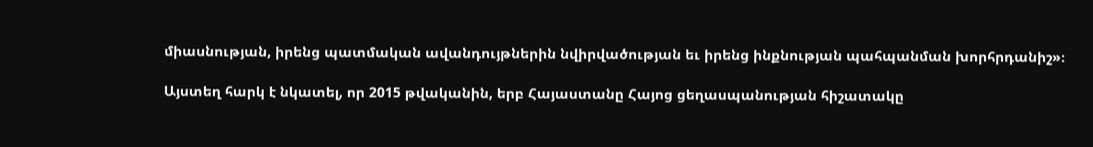միասնության, իրենց պատմական ավանդույթներին նվիրվածության եւ իրենց ինքնության պահպանման խորհրդանիշ»։

Այստեղ հարկ է նկատել, որ 2015 թվականին, երբ Հայաստանը Հայոց ցեղասպանության հիշատակը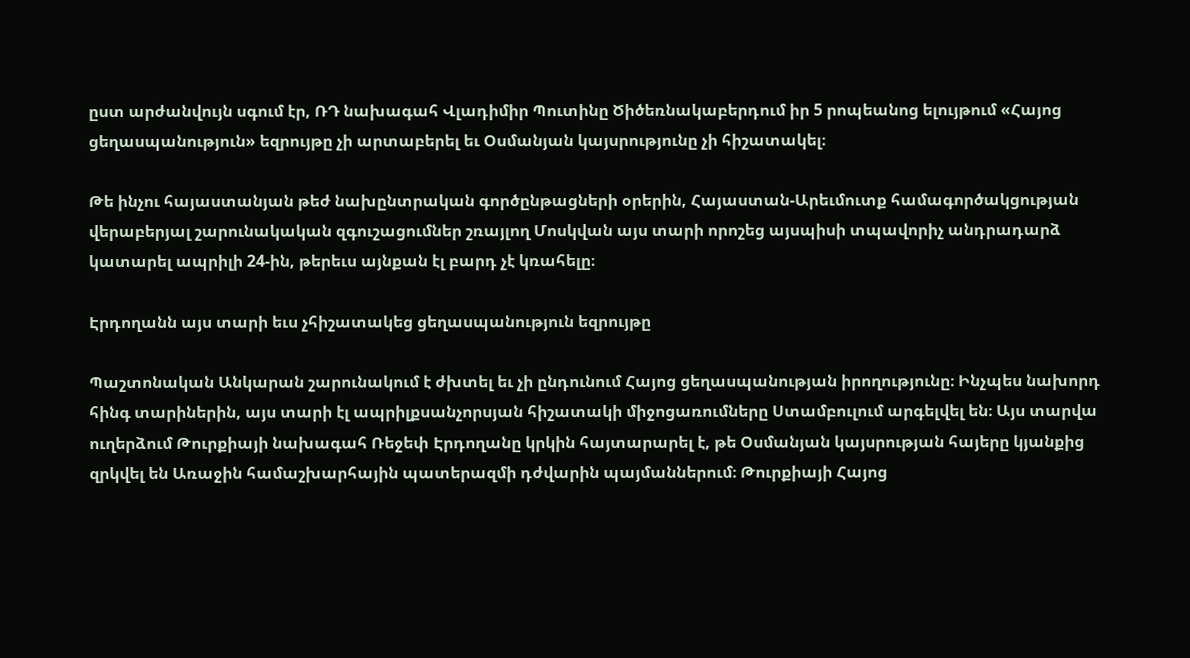ըստ արժանվույն սգում էր, ՌԴ նախագահ Վլադիմիր Պուտինը Ծիծեռնակաբերդում իր 5 րոպեանոց ելույթում «Հայոց ցեղասպանություն» եզրույթը չի արտաբերել եւ Օսմանյան կայսրությունը չի հիշատակել։

Թե ինչու հայաստանյան թեժ նախընտրական գործընթացների օրերին, Հայաստան-Արեւմուտք համագործակցության վերաբերյալ շարունակական զգուշացումներ շռայլող Մոսկվան այս տարի որոշեց այսպիսի տպավորիչ անդրադարձ կատարել ապրիլի 24-ին, թերեւս այնքան էլ բարդ չէ կռահելը։

Էրդողանն այս տարի եւս չհիշատակեց ցեղասպանություն եզրույթը

Պաշտոնական Անկարան շարունակում է ժխտել եւ չի ընդունում Հայոց ցեղասպանության իրողությունը։ Ինչպես նախորդ հինգ տարիներին, այս տարի էլ ապրիլքսանչորսյան հիշատակի միջոցառումները Ստամբուլում արգելվել են։ Այս տարվա ուղերձում Թուրքիայի նախագահ Ռեջեփ Էրդողանը կրկին հայտարարել է, թե Օսմանյան կայսրության հայերը կյանքից զրկվել են Առաջին համաշխարհային պատերազմի դժվարին պայմաններում։ Թուրքիայի Հայոց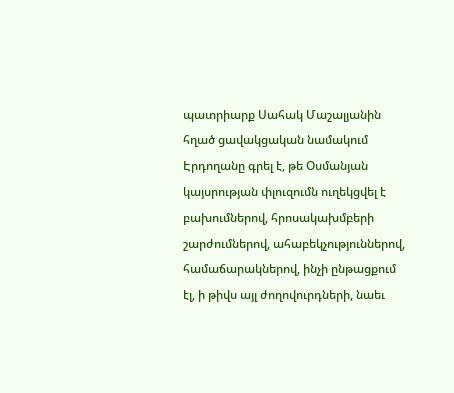պատրիարք Սահակ Մաշալյանին հղած ցավակցական նամակում Էրդողանը գրել է, թե Օսմանյան կայսրության փլուզումն ուղեկցվել է բախումներով, հրոսակախմբերի շարժումներով, ահաբեկչություններով, համաճարակներով, ինչի ընթացքում էլ, ի թիվս այլ ժողովուրդների, նաեւ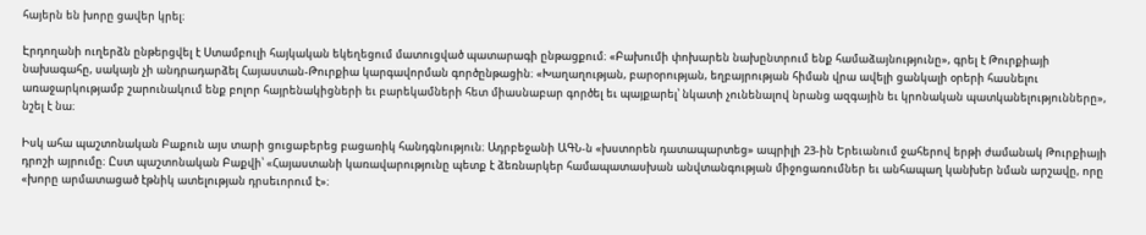հայերն են խորը ցավեր կրել։

Էրդողանի ուղերձն ընթերցվել է Ստամբուլի հայկական եկեղեցում մատուցված պատարագի ընթացքում։ «Բախումի փոխարեն նախընտրում ենք համաձայնությունը», գրել է Թուրքիայի նախագահը, սակայն չի անդրադարձել Հայաստան-Թուրքիա կարգավորման գործընթացին։ «Խաղաղության, բարօրության, եղբայրության հիման վրա ավելի ցանկալի օրերի հասնելու առաջարկությամբ շարունակում ենք բոլոր հայրենակիցների եւ բարեկամների հետ միասնաբար գործել եւ պայքարել՝ նկատի չունենալով նրանց ազգային եւ կրոնական պատկանելությունները», նշել է նա։

Իսկ ահա պաշտոնական Բաքուն այս տարի ցուցաբերեց բացառիկ հանդգնություն։ Ադրբեջանի ԱԳՆ-ն «խստորեն դատապարտեց» ապրիլի 23-ին Երեւանում ջահերով երթի ժամանակ Թուրքիայի դրոշի այրումը։ Ըստ պաշտոնական Բաքվի՝ «Հայաստանի կառավարությունը պետք է ձեռնարկեր համապատասխան անվտանգության միջոցառումներ եւ անհապաղ կանխեր նման արշավը, որը «խորը արմատացած էթնիկ ատելության դրսեւորում է»։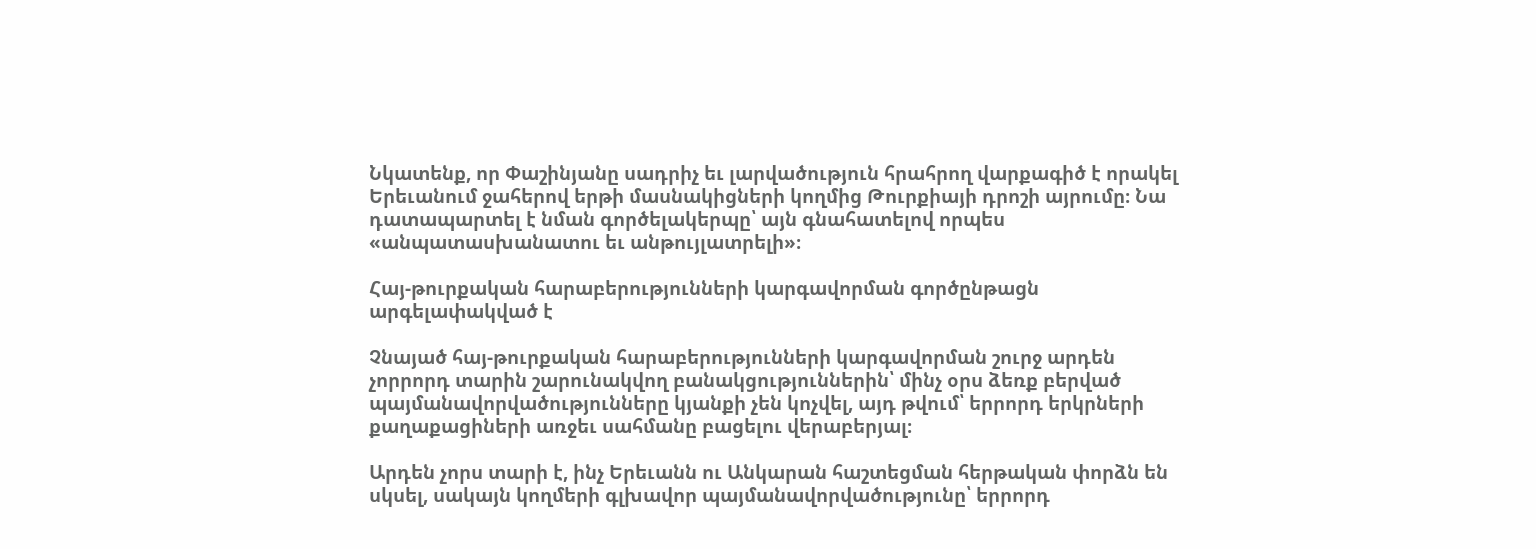Նկատենք, որ Փաշինյանը սադրիչ եւ լարվածություն հրահրող վարքագիծ է որակել Երեւանում ջահերով երթի մասնակիցների կողմից Թուրքիայի դրոշի այրումը։ Նա դատապարտել է նման գործելակերպը՝ այն գնահատելով որպես «անպատասխանատու եւ անթույլատրելի»։

Հայ-թուրքական հարաբերությունների կարգավորման գործընթացն արգելափակված է

Չնայած հայ-թուրքական հարաբերությունների կարգավորման շուրջ արդեն չորրորդ տարին շարունակվող բանակցություններին՝ մինչ օրս ձեռք բերված պայմանավորվածությունները կյանքի չեն կոչվել, այդ թվում՝ երրորդ երկրների քաղաքացիների առջեւ սահմանը բացելու վերաբերյալ։

Արդեն չորս տարի է, ինչ Երեւանն ու Անկարան հաշտեցման հերթական փորձն են սկսել, սակայն կողմերի գլխավոր պայմանավորվածությունը՝ երրորդ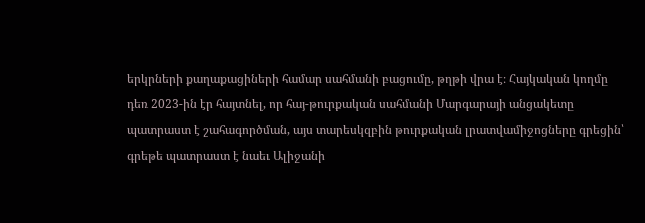երկրների քաղաքացիների համար սահմանի բացումը, թղթի վրա է։ Հայկական կողմը դեռ 2023-ին էր հայտնել, որ հայ-թուրքական սահմանի Մարգարայի անցակետը պատրաստ է շահագործման, այս տարեսկզբին թուրքական լրատվամիջոցները գրեցին՝ գրեթե պատրաստ է նաեւ Ալիջանի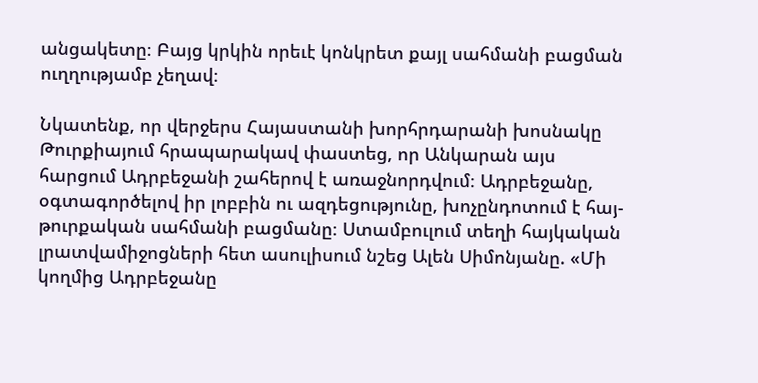անցակետը։ Բայց կրկին որեւէ կոնկրետ քայլ սահմանի բացման ուղղությամբ չեղավ։

Նկատենք, որ վերջերս Հայաստանի խորհրդարանի խոսնակը Թուրքիայում հրապարակավ փաստեց, որ Անկարան այս հարցում Ադրբեջանի շահերով է առաջնորդվում։ Ադրբեջանը, օգտագործելով իր լոբբին ու ազդեցությունը, խոչընդոտում է հայ-թուրքական սահմանի բացմանը։ Ստամբուլում տեղի հայկական լրատվամիջոցների հետ ասուլիսում նշեց Ալեն Սիմոնյանը. «Մի կողմից Ադրբեջանը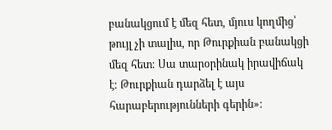բանակցում է մեզ հետ, մյուս կողմից՝ թույլ չի տալիս, որ Թուրքիան բանակցի մեզ հետ։ Սա տարօրինակ իրավիճակ է։ Թուրքիան դարձել է այս հարաբերությունների գերին»։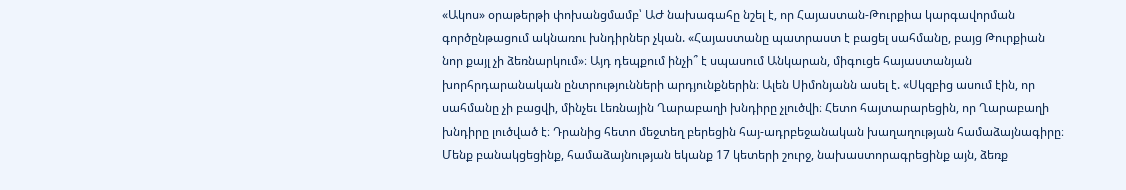«Ակոս» օրաթերթի փոխանցմամբ՝ ԱԺ նախագահը նշել է, որ Հայաստան-Թուրքիա կարգավորման գործընթացում ակնառու խնդիրներ չկան. «Հայաստանը պատրաստ է բացել սահմանը, բայց Թուրքիան նոր քայլ չի ձեռնարկում»։ Այդ դեպքում ինչի՞ է սպասում Անկարան, միգուցե հայաստանյան խորհրդարանական ընտրությունների արդյունքներին։ Ալեն Սիմոնյանն ասել է. «Սկզբից ասում էին, որ սահմանը չի բացվի, մինչեւ Լեռնային Ղարաբաղի խնդիրը չլուծվի։ Հետո հայտարարեցին, որ Ղարաբաղի խնդիրը լուծված է։ Դրանից հետո մեջտեղ բերեցին հայ-ադրբեջանական խաղաղության համաձայնագիրը։ Մենք բանակցեցինք, համաձայնության եկանք 17 կետերի շուրջ, նախաստորագրեցինք այն, ձեռք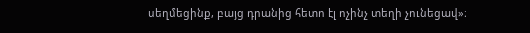սեղմեցինք, բայց դրանից հետո էլ ոչինչ տեղի չունեցավ»։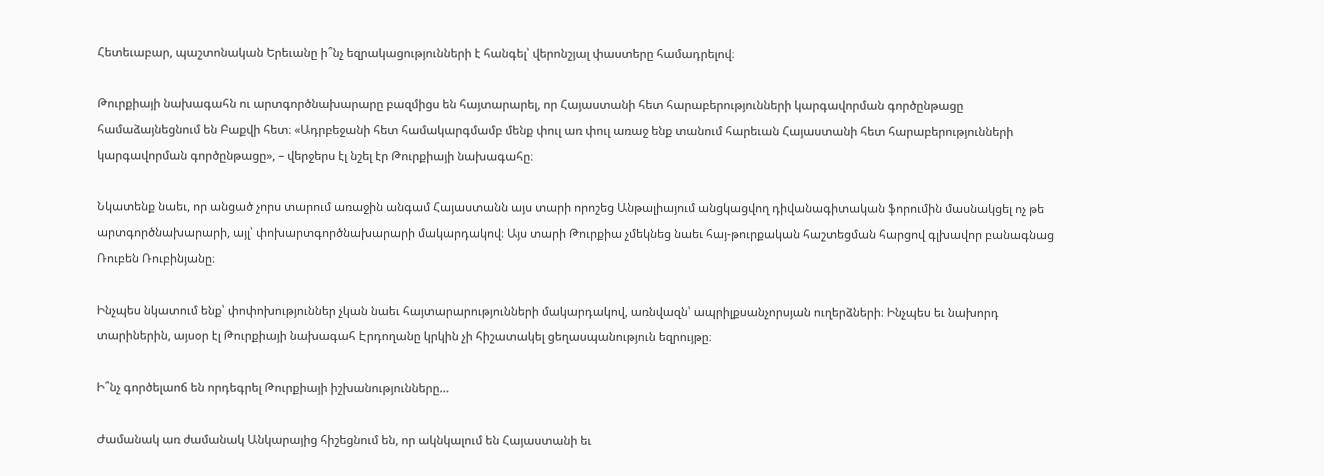Հետեւաբար, պաշտոնական Երեւանը ի՞նչ եզրակացությունների է հանգել՝ վերոնշյալ փաստերը համադրելով։

Թուրքիայի նախագահն ու արտգործնախարարը բազմիցս են հայտարարել, որ Հայաստանի հետ հարաբերությունների կարգավորման գործընթացը համաձայնեցնում են Բաքվի հետ։ «Ադրբեջանի հետ համակարգմամբ մենք փուլ առ փուլ առաջ ենք տանում հարեւան Հայաստանի հետ հարաբերությունների կարգավորման գործընթացը», – վերջերս էլ նշել էր Թուրքիայի նախագահը։

Նկատենք նաեւ, որ անցած չորս տարում առաջին անգամ Հայաստանն այս տարի որոշեց Անթալիայում անցկացվող դիվանագիտական ֆորումին մասնակցել ոչ թե արտգործնախարարի, այլ՝ փոխարտգործնախարարի մակարդակով։ Այս տարի Թուրքիա չմեկնեց նաեւ հայ-թուրքական հաշտեցման հարցով գլխավոր բանագնաց Ռուբեն Ռուբինյանը։

Ինչպես նկատում ենք՝ փոփոխություններ չկան նաեւ հայտարարությունների մակարդակով, առնվազն՝ ապրիլքսանչորսյան ուղերձների։ Ինչպես եւ նախորդ տարիներին, այսօր էլ Թուրքիայի նախագահ Էրդողանը կրկին չի հիշատակել ցեղասպանություն եզրույթը։

Ի՞նչ գործելաոճ են որդեգրել Թուրքիայի իշխանությունները…

Ժամանակ առ ժամանակ Անկարայից հիշեցնում են, որ ակնկալում են Հայաստանի եւ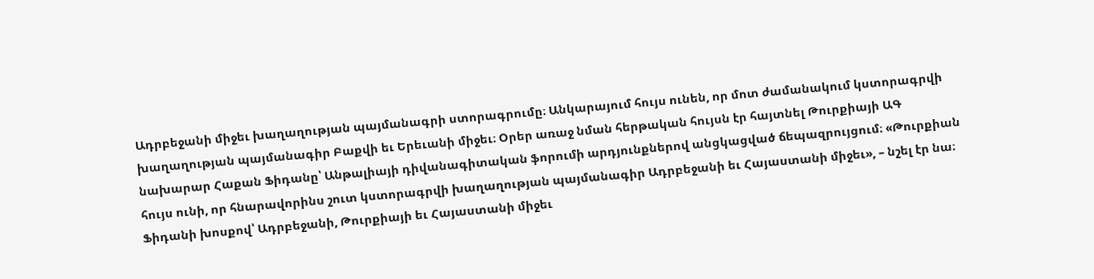Ադրբեջանի միջեւ խաղաղության պայմանագրի ստորագրումը։ Անկարայում հույս ունեն, որ մոտ ժամանակում կստորագրվի խաղաղության պայմանագիր Բաքվի եւ Երեւանի միջեւ։ Օրեր առաջ նման հերթական հույսն էր հայտնել Թուրքիայի ԱԳ նախարար Հաքան Ֆիդանը՝ Անթալիայի դիվանագիտական ֆորումի արդյունքներով անցկացված ճեպազրույցում։ «Թուրքիան հույս ունի, որ հնարավորինս շուտ կստորագրվի խաղաղության պայմանագիր Ադրբեջանի եւ Հայաստանի միջեւ», – նշել էր նա։ Ֆիդանի խոսքով՝ Ադրբեջանի, Թուրքիայի եւ Հայաստանի միջեւ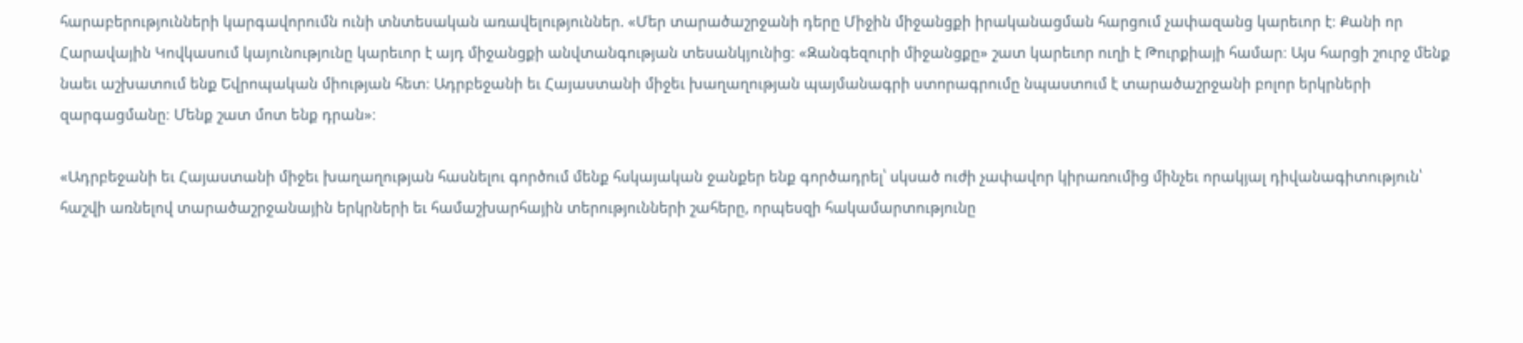հարաբերությունների կարգավորումն ունի տնտեսական առավելություններ. «Մեր տարածաշրջանի դերը Միջին միջանցքի իրականացման հարցում չափազանց կարեւոր է։ Քանի որ Հարավային Կովկասում կայունությունը կարեւոր է այդ միջանցքի անվտանգության տեսանկյունից։ «Զանգեզուրի միջանցքը» շատ կարեւոր ուղի է Թուրքիայի համար։ Այս հարցի շուրջ մենք նաեւ աշխատում ենք Եվրոպական միության հետ։ Ադրբեջանի եւ Հայաստանի միջեւ խաղաղության պայմանագրի ստորագրումը նպաստում է տարածաշրջանի բոլոր երկրների զարգացմանը։ Մենք շատ մոտ ենք դրան»։

«Ադրբեջանի եւ Հայաստանի միջեւ խաղաղության հասնելու գործում մենք հսկայական ջանքեր ենք գործադրել՝ սկսած ուժի չափավոր կիրառումից մինչեւ որակյալ դիվանագիտություն՝ հաշվի առնելով տարածաշրջանային երկրների եւ համաշխարհային տերությունների շահերը, որպեսզի հակամարտությունը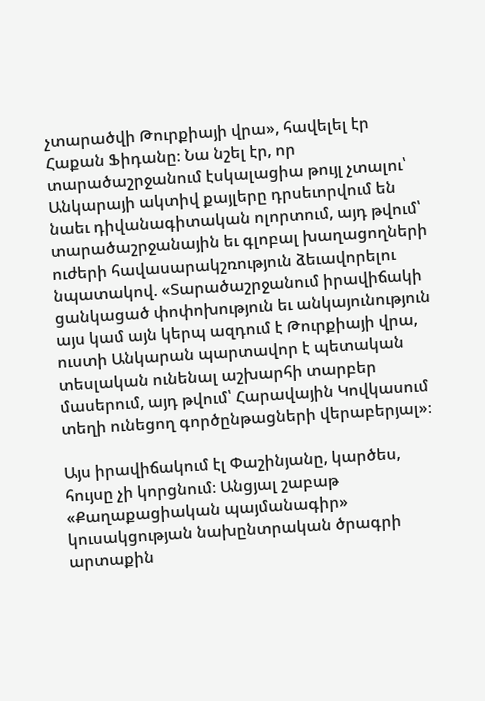չտարածվի Թուրքիայի վրա», հավելել էր Հաքան Ֆիդանը։ Նա նշել էր, որ տարածաշրջանում էսկալացիա թույլ չտալու՝ Անկարայի ակտիվ քայլերը դրսեւորվում են նաեւ դիվանագիտական ոլորտում, այդ թվում՝ տարածաշրջանային եւ գլոբալ խաղացողների ուժերի հավասարակշռություն ձեւավորելու նպատակով. «Տարածաշրջանում իրավիճակի ցանկացած փոփոխություն եւ անկայունություն այս կամ այն կերպ ազդում է Թուրքիայի վրա, ուստի Անկարան պարտավոր է պետական տեսլական ունենալ աշխարհի տարբեր մասերում, այդ թվում՝ Հարավային Կովկասում տեղի ունեցող գործընթացների վերաբերյալ»։

Այս իրավիճակում էլ Փաշինյանը, կարծես, հույսը չի կորցնում։ Անցյալ շաբաթ «Քաղաքացիական պայմանագիր» կուսակցության նախընտրական ծրագրի արտաքին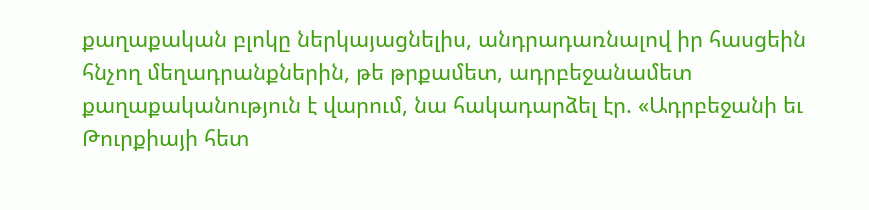քաղաքական բլոկը ներկայացնելիս, անդրադառնալով իր հասցեին հնչող մեղադրանքներին, թե թրքամետ, ադրբեջանամետ քաղաքականություն է վարում, նա հակադարձել էր. «Ադրբեջանի եւ Թուրքիայի հետ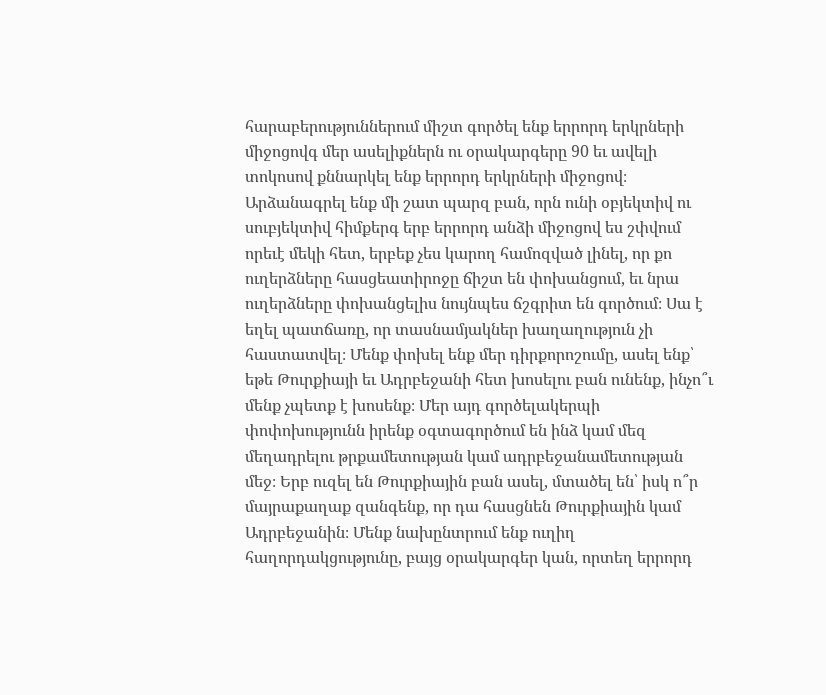հարաբերություններում միշտ գործել ենք երրորդ երկրների միջոցովգ մեր ասելիքներն ու օրակարգերը 90 եւ ավելի տոկոսով քննարկել ենք երրորդ երկրների միջոցով։ Արձանագրել ենք մի շատ պարզ բան, որն ունի օբյեկտիվ ու սուբյեկտիվ հիմքերգ երբ երրորդ անձի միջոցով ես շփվում որեւէ մեկի հետ, երբեք չես կարող համոզված լինել, որ քո ուղերձները հասցեատիրոջը ճիշտ են փոխանցում, եւ նրա ուղերձները փոխանցելիս նույնպես ճշգրիտ են գործում։ Սա է եղել պատճառը, որ տասնամյակներ խաղաղություն չի հաստատվել։ Մենք փոխել ենք մեր դիրքորոշումը, ասել ենք՝ եթե Թուրքիայի եւ Ադրբեջանի հետ խոսելու բան ունենք, ինչո՞ւ մենք չպետք է խոսենք։ Մեր այդ գործելակերպի փոփոխությունն իրենք օգտագործում են ինձ կամ մեզ մեղադրելու թրքամետության կամ ադրբեջանամետության մեջ։ Երբ ուզել են Թուրքիային բան ասել, մտածել են՝ իսկ ո՞ր մայրաքաղաք զանգենք, որ դա հասցնեն Թուրքիային կամ Ադրբեջանին։ Մենք նախընտրում ենք ուղիղ հաղորդակցությունը, բայց օրակարգեր կան, որտեղ երրորդ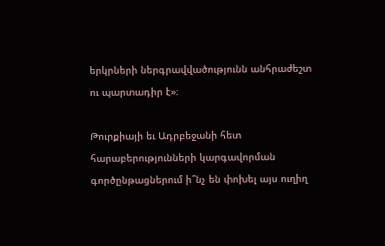երկրների ներգրավվածությունն անհրաժեշտ ու պարտադիր է»։

Թուրքիայի եւ Ադրբեջանի հետ հարաբերությունների կարգավորման գործընթացներում ի՞նչ են փոխել այս ուղիղ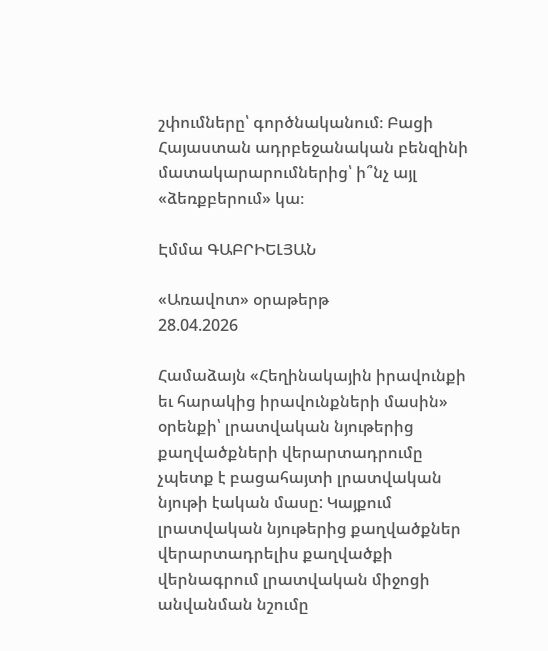շփումները՝ գործնականում։ Բացի Հայաստան ադրբեջանական բենզինի մատակարարումներից՝ ի՞նչ այլ «ձեռքբերում» կա։

Էմմա ԳԱԲՐԻԵԼՅԱՆ

«Առավոտ» օրաթերթ
28.04.2026

Համաձայն «Հեղինակային իրավունքի եւ հարակից իրավունքների մասին» օրենքի՝ լրատվական նյութերից քաղվածքների վերարտադրումը չպետք է բացահայտի լրատվական նյութի էական մասը: Կայքում լրատվական նյութերից քաղվածքներ վերարտադրելիս քաղվածքի վերնագրում լրատվական միջոցի անվանման նշումը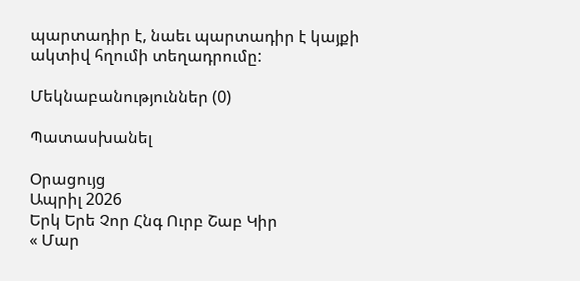պարտադիր է, նաեւ պարտադիր է կայքի ակտիվ հղումի տեղադրումը:

Մեկնաբանություններ (0)

Պատասխանել

Օրացույց
Ապրիլ 2026
Երկ Երե Չոր Հնգ Ուրբ Շաբ Կիր
« Մար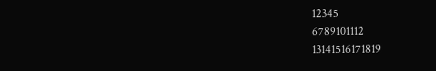12345
6789101112
13141516171819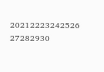20212223242526
27282930